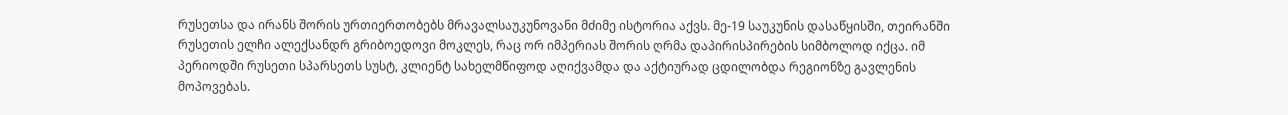რუსეთსა და ირანს შორის ურთიერთობებს მრავალსაუკუნოვანი მძიმე ისტორია აქვს. მე-19 საუკუნის დასაწყისში, თეირანში რუსეთის ელჩი ალექსანდრ გრიბოედოვი მოკლეს, რაც ორ იმპერიას შორის ღრმა დაპირისპირების სიმბოლოდ იქცა. იმ პერიოდში რუსეთი სპარსეთს სუსტ, კლიენტ სახელმწიფოდ აღიქვამდა და აქტიურად ცდილობდა რეგიონზე გავლენის მოპოვებას.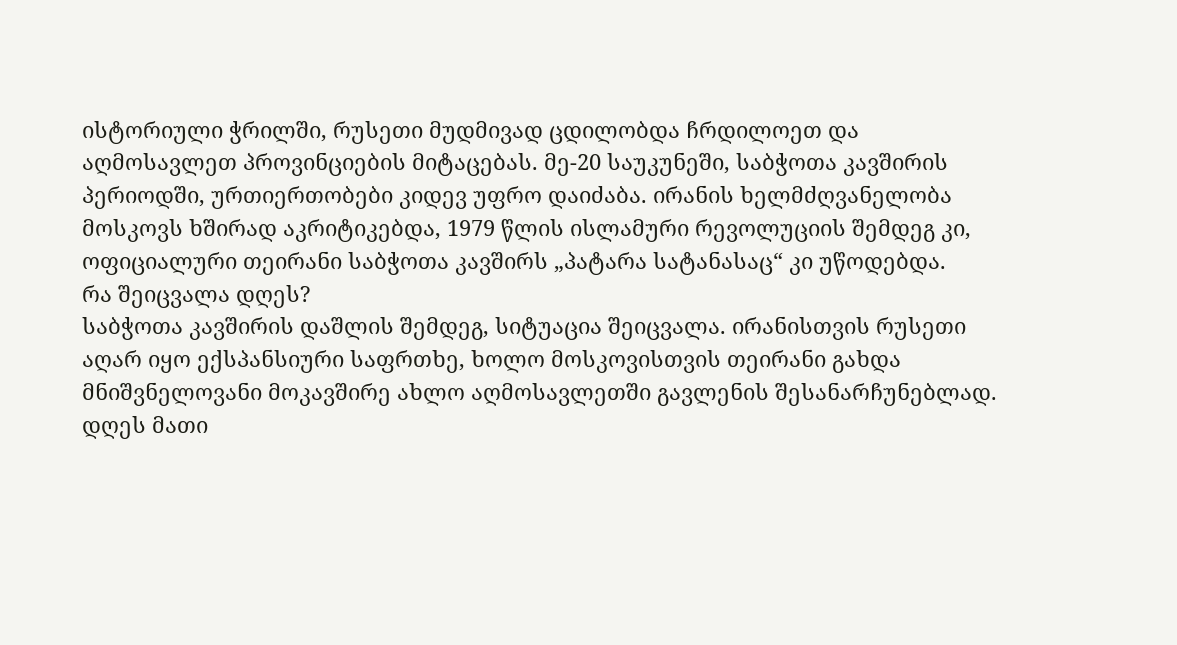ისტორიული ჭრილში, რუსეთი მუდმივად ცდილობდა ჩრდილოეთ და აღმოსავლეთ პროვინციების მიტაცებას. მე-20 საუკუნეში, საბჭოთა კავშირის პერიოდში, ურთიერთობები კიდევ უფრო დაიძაბა. ირანის ხელმძღვანელობა მოსკოვს ხშირად აკრიტიკებდა, 1979 წლის ისლამური რევოლუციის შემდეგ კი, ოფიციალური თეირანი საბჭოთა კავშირს „პატარა სატანასაც“ კი უწოდებდა.
რა შეიცვალა დღეს?
საბჭოთა კავშირის დაშლის შემდეგ, სიტუაცია შეიცვალა. ირანისთვის რუსეთი აღარ იყო ექსპანსიური საფრთხე, ხოლო მოსკოვისთვის თეირანი გახდა მნიშვნელოვანი მოკავშირე ახლო აღმოსავლეთში გავლენის შესანარჩუნებლად. დღეს მათი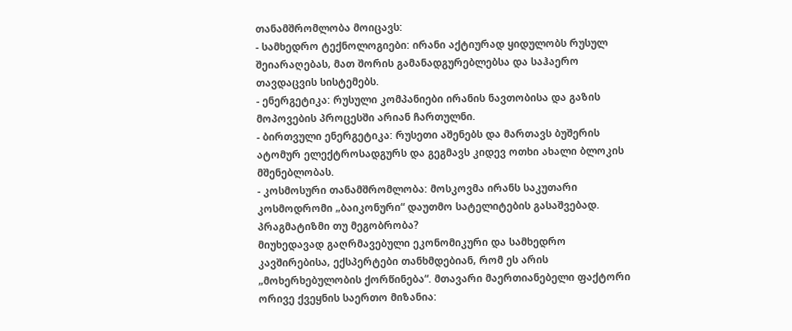თანამშრომლობა მოიცავს:
- სამხედრო ტექნოლოგიები: ირანი აქტიურად ყიდულობს რუსულ შეიარაღებას, მათ შორის გამანადგურებლებსა და საჰაერო თავდაცვის სისტემებს.
- ენერგეტიკა: რუსული კომპანიები ირანის ნავთობისა და გაზის მოპოვების პროცესში არიან ჩართულნი.
- ბირთვული ენერგეტიკა: რუსეთი აშენებს და მართავს ბუშერის ატომურ ელექტროსადგურს და გეგმავს კიდევ ოთხი ახალი ბლოკის მშენებლობას.
- კოსმოსური თანამშრომლობა: მოსკოვმა ირანს საკუთარი კოსმოდრომი „ბაიკონური“ დაუთმო სატელიტების გასაშვებად.
პრაგმატიზმი თუ მეგობრობა?
მიუხედავად გაღრმავებული ეკონომიკური და სამხედრო კავშირებისა, ექსპერტები თანხმდებიან, რომ ეს არის „მოხერხებულობის ქორწინება“. მთავარი მაერთიანებელი ფაქტორი ორივე ქვეყნის საერთო მიზანია: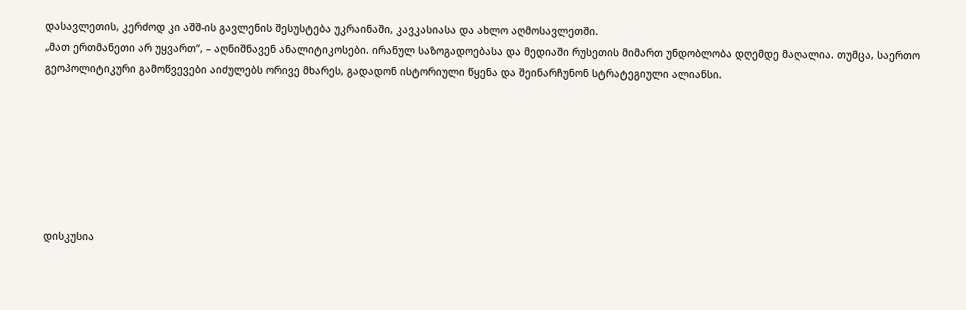დასავლეთის, კერძოდ კი აშშ-ის გავლენის შესუსტება უკრაინაში, კავკასიასა და ახლო აღმოსავლეთში.
„მათ ერთმანეთი არ უყვართ“, – აღნიშნავენ ანალიტიკოსები. ირანულ საზოგადოებასა და მედიაში რუსეთის მიმართ უნდობლობა დღემდე მაღალია. თუმცა, საერთო გეოპოლიტიკური გამოწვევები აიძულებს ორივე მხარეს, გადადონ ისტორიული წყენა და შეინარჩუნონ სტრატეგიული ალიანსი.







დისკუსია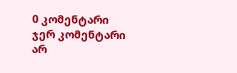0 კომენტარი
ჯერ კომენტარი არ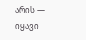არის — იყავი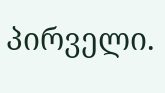პირველი.